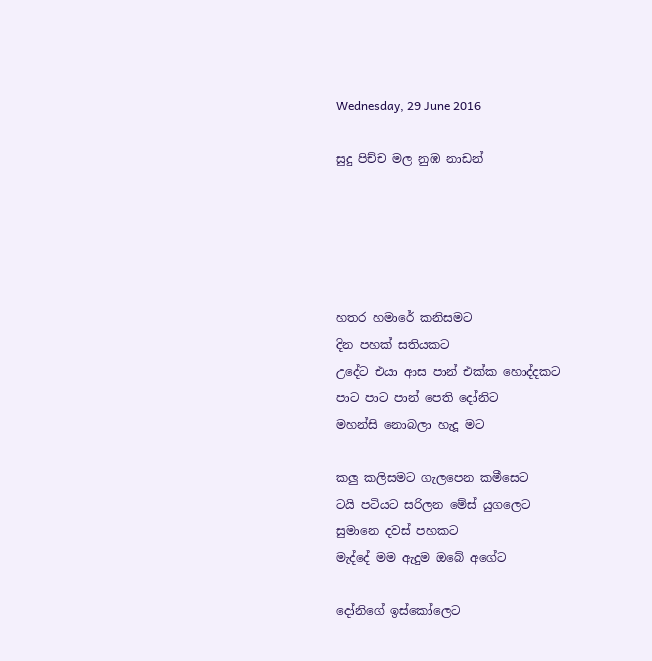Wednesday, 29 June 2016

සුදු පිච්ච මල නුඹ නාඩන්





හතර හමාරේ කනිසමට
දින පහක් සතියකට
උදේට එයා ආස පාන් එක්ක හොද්දකට
පාට පාට පාන් පෙති දෝනිට
මහන්සි නොබලා හැදූ මට

කලු කලිසමට ගැලපෙන කමීසෙට
ටයි පටියට සරිලන මේස් යුගලෙට
සුමානෙ දවස් පහකට
මැද්දේ මම ඇදුම ඔබේ අගේට

දෝනිගේ ඉස්කෝලෙට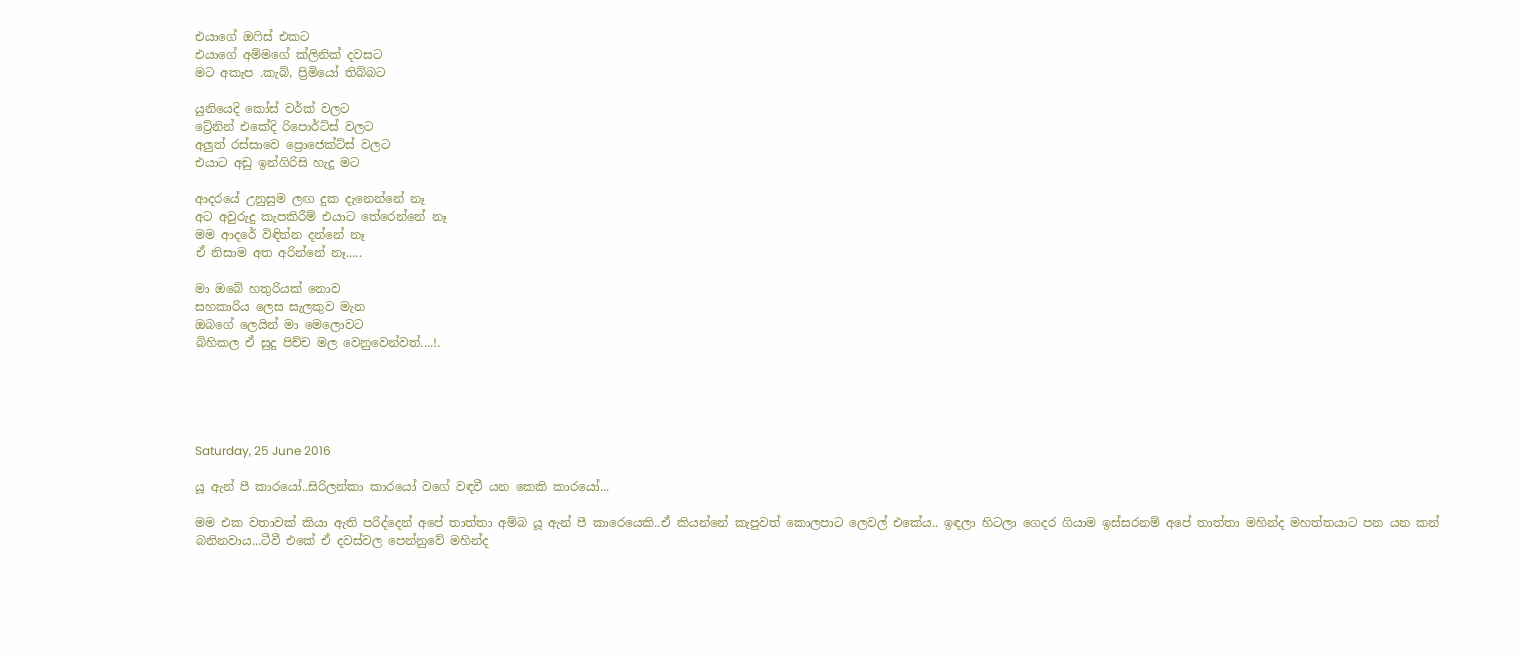එයාගේ ඔෆිස් එකට
එයාගේ අම්මගේ ක්ලිනික් දවසට
මට අකැප .කැබ්, ප්‍රිමියෝ තිබ්බට

යුනියෙදි කෝස් වර්ක් වලට
ට්‍රේනින් එකේදි රිපොර්ට්ස් වලට
අලුත් රස්සාවෙ ප්‍රොජෙක්ට්ස් වලට
එයාට අඩු ඉන්ගිරිසි හැදූ මට

ආදරයේ උනුසුම ලඟ දුක දැනෙන්නේ නෑ
අට අවුරුදු කැපකිරීම් එයාට තේරෙන්නේ නෑ
මම ආදරේ විඳින්න දන්නේ නෑ
ඒ නිසාම අත අරින්නේ නෑ.....

මා ඔබේ හතුරියක් නොව
සහකාරිය ලෙස සැලකුව මැන
ඔබගේ ලෙයින් මා මෙලොවට
බිහිකල ඒ සුදු පිච්ච මල වෙනුවෙන්වත්....!.





Saturday, 25 June 2016

යූ ඇන් පී කාරයෝ..සිරිලන්කා කාරයෝ වගේ වඳවී යන කෙකි කාරයෝ...

මම එක වතාවක් කියා ඇති පරිද්දෙන් අපේ තාත්තා අම්බ යූ ඇන් පී කාරෙයෙකි..ඒ කියන්නේ කැපුවත් කොලපාට ලෙවල් එකේය.. ඉඳලා හිටලා ගෙදර ගියාම ඉස්සරනම් අපේ තාත්තා මහින්ද මහත්තයාට පන යන කන් බනිනවාය...ටීවී එකේ ඒ දවස්වල පෙන්නුවේ මහින්ද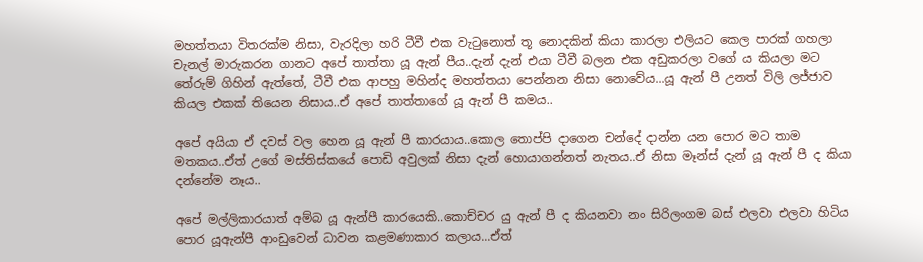මහත්තයා විතරක්ම නිසා, වැරදිලා හරි ටීවී එක වැටුනොත් තූ නොදකින් කියා කාරලා එලියට කෙල පාරක් ගහලා චැනල් මාරුකරන ගානට අපේ තාත්තා යූ ඇන් පීය..දැන් දැන් එයා ටීවී බලන එක අඩුකරලා වගේ ය කියලා මට තේරුම් ගිහින් ඇත්තේ, ටීවී එක ආපහු මහින්ද මහත්තයා පෙන්නන නිසා නොවේය...යූ ඇන් පී උනත් විලි ලජ්ජාව කියල එකක් තියෙන නිසාය..ඒ අපේ තාත්තාගේ යූ ඇන් පී කමය..

අපේ අයියා ඒ දවස් වල හෙන යූ ඇන් පී කාරයාය..කොල තොප්පි දාගෙන චන්දේ දාන්න යන පොර මට තාම මතකය..ඒත් උගේ මස්තිස්කයේ පොඩි අවුලක් නිසා දැන් හොයාගන්නත් නැතය..ඒ නිසා මෑන්ස් දැන් යූ ඇන් පී ද කියා දන්නේම නෑය..

අපේ මල්ලිකාරයාත් අම්බ යූ ඇන්පී කාරයෙකි..කොච්චර යු ඇන් පී ද කියනවා නං සිරිලංගම බස් එලවා එලවා හිටිය පොර යූඇන්පී ආංඩුවෙන් ධාවන කළමණාකාර කලාය...ඒත්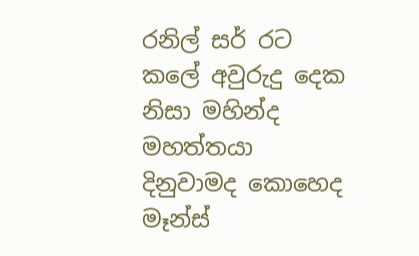රනිල් සර් රට කලේ අවුරුදු දෙක නිසා මහින්ද මහත්තයා දිනුවාමද කොහෙද මෑන්ස්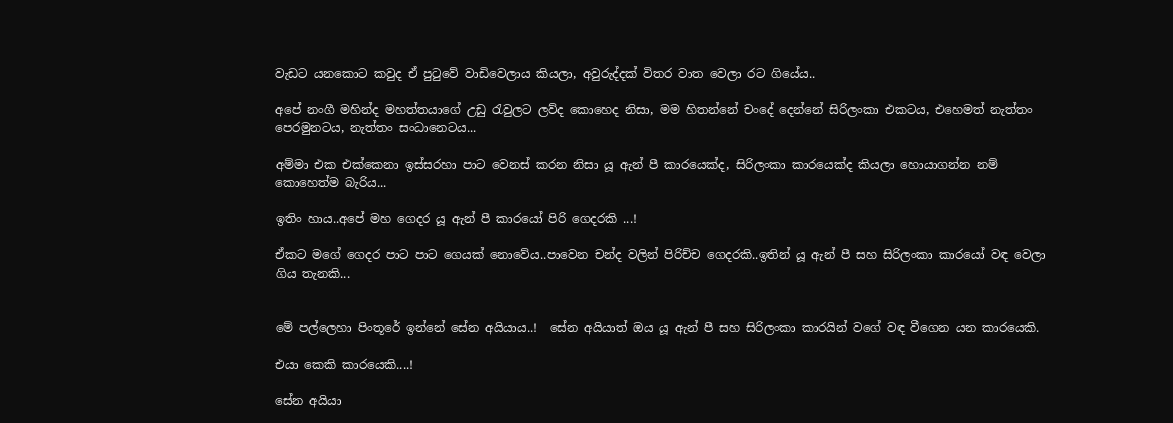වැඩට යනකොට කවුද ඒ පුටුවේ වාඩිවෙලාය කියලා, අවුරුද්දක් විතර වාත වෙලා රට ගියේය..

අපේ නංගී මහින්ද මහත්තයාගේ උඩු රැවුලට ලව්ද කොහෙද නිසා, මම හිතන්නේ චංදේ දෙන්නේ සිරිලංකා එකටය, එහෙමත් නැත්තං පෙරමුනටය, නැත්තං සංධානෙටය...

අම්මා එක එක්කෙනා ඉස්සරහා පාට වෙනස් කරන නිසා යූ ඇන් පී කාරයෙක්ද, සිරිලංකා කාරයෙක්ද කියලා හොයාගන්න නම් කොහෙත්ම බැරිය...

ඉතිං හාය..අපේ මහ ගෙදර යූ ඇන් පී කාරයෝ පිරි ගෙදරකි ...!

ඒකට මගේ ගෙදර පාට පාට ගෙයක් නොවේය..පාවෙන චන්ද වලින් පිරිච්ච ගෙදරකි..ඉතින් යූ ඇන් පී සහ සිරිලංකා කාරයෝ වඳ වෙලා ගිය තැනකි...


මේ පල්ලෙහා පිංතූරේ ඉන්නේ සේන අයියාය..!  සේන අයියාත් ඔය යූ ඇන් පී සහ සිරිලංකා කාරයින් වගේ වඳ වීගෙන යන කාරයෙකි.

එයා කෙකි කාරයෙකි....!

සේන අයියා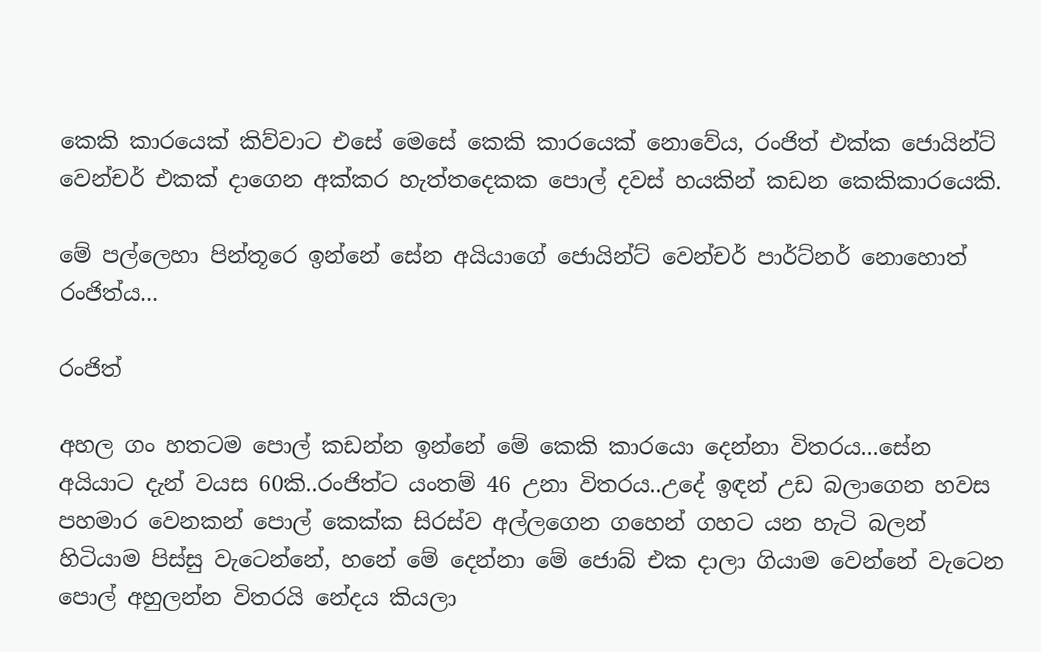කෙකි කාරයෙක් කිව්වාට එසේ මෙසේ කෙකි කාරයෙක් නොවේය, රංජිත් එක්ක ජොයින්ට් වෙන්චර් එකක් දාගෙන අක්කර හැත්තදෙකක පොල් දවස් හයකින් කඩන කෙකිකාරයෙකි.

මේ පල්ලෙහා පින්තූරෙ ඉන්නේ සේන අයියාගේ ජොයින්ට් වෙන්චර් පාර්ට්නර් නොහොත් රංජිත්ය...

රංජිත්

අහල ගං හතටම පොල් කඩන්න ඉන්නේ මේ කෙකි කාරයො දෙන්නා විතරය...සේන අයියාට දැන් වයස 60කි..රංජිත්ට යංතම් 46 උනා විතරය..උදේ ඉඳන් උඩ බලාගෙන හවස පහමාර වෙනකන් පොල් කෙක්ක සිරස්ව අල්ලගෙන ගහෙන් ගහට යන හැටි බලන් හිටියාම පිස්සු වැටෙන්නේ, හනේ මේ දෙන්නා මේ ජොබ් එක දාලා ගියාම වෙන්නේ වැටෙන පොල් අහුලන්න විතර‍යි නේදය කියලා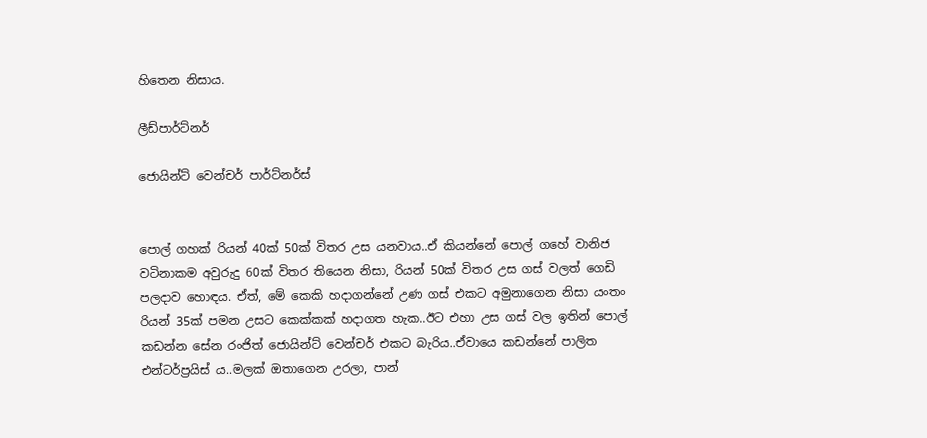හිතෙන නිසාය.

ලීඩ්පාර්ට්නර්

ජොයින්ට් වෙන්චර් පාර්ට්නර්ස්


පොල් ගහක් රියන් 40ක් 50ක් විතර උස යනවාය..ඒ කියන්නේ පොල් ගහේ වානිජ වටිනාකම අවුරුදු 60ක් විතර තියෙන නිසා, රියන් 50ක් විතර උස ගස් වලත් ගෙඩි පලදාව හොඳය. ඒත්, මේ කෙකි හදාගන්නේ උණ ගස් එකට අමුනාගෙන නිසා යංතං රියන් 35ක් පමන උසට කෙක්කක් හදාගත හැක..ඊට එහා උස ගස් වල ඉතින් පොල් කඩන්න සේන රංජිත් ජොයින්ට් වෙන්චර් එකට බැරිය..ඒවායෙ කඩන්නේ පාලිත එන්ටර්ප්‍රයිස් ය..මලක් ඔතාගෙන උරලා, පාන්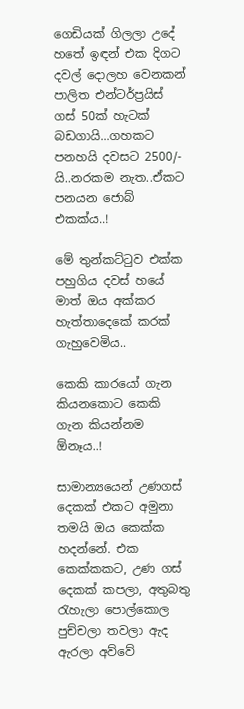ගෙඩියක් ගිලලා උදේ හතේ ඉඳන් එක දිගට දවල් දොලහ වෙනකන් පාලිත එන්ටර්ප්‍රයිස් ගස් 50ක් හැටක් බඩගායි...ගහකට පනහයි දවසට 2500/- යි..නරකම නැත..ඒකට පනයන ජොබ් එකක්ය..!

මේ තුන්කට්ටුව එක්ක පහුගිය දවස් හයේ මාත් ඔය අක්කර හැත්තාදෙකේ කරක් ගැහුවෙමිය..

කෙකි කාරයෝ ගැන කියනකොට කෙකි ගැන කියන්නම ඕනෑය..!

සාමාන්‍යයෙන් උණගස් දෙකක් එකට අමුනා තමයි ඔය කෙක්ක හදන්නේ. එක කෙක්කකට, උණ ගස් දෙකක් කපලා, අතුබතු රැහැලා පොල්කොල පුච්චලා තවලා ඇද ඇරලා අව්වේ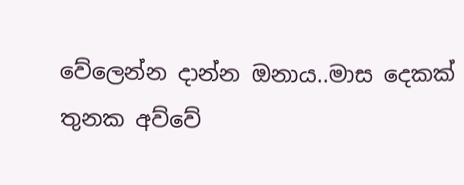වේලෙන්න දාන්න ඔනාය..මාස දෙකක් තුනක අව්වේ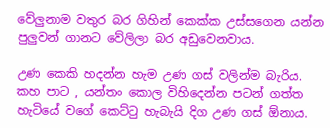වේලුනාම වතුර බර ගිහින් කෙක්ක උස්සගෙන යන්න පුලුවන් ගානට වේලිලා බර අඩුවෙනවාය.

උණ කෙකි හදන්න හැම උණ ගස් වලින්ම බැරිය. කහ පාට , යන්තං කොල විහිදෙන්න පටන් ගත්ත හැටියේ වගේ කෙට්ටු හැබැයි දිග උණ ගස් ඕනාය.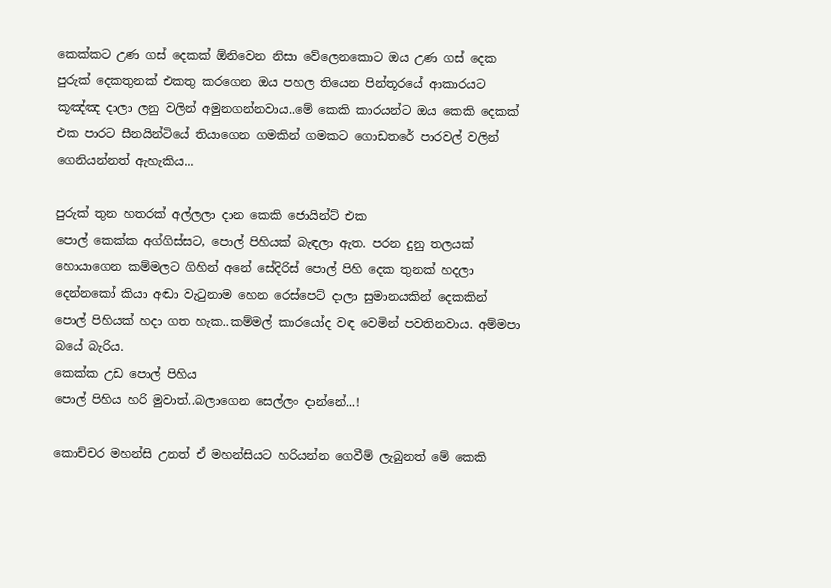කෙක්කට උණ ගස් දෙකක් ඕනිවෙන නිසා වේලෙනකොට ඔය උණ ගස් දෙක පුරුක් දෙකතුනක් එකතු කරගෙන ඔය පහල තියෙන පින්තූරයේ ආකාරයට කූඤ්ඤ දාලා ලනු වලින් අමුනගන්නවාය..මේ කෙකි කාරයන්ට ඔය කෙකි දෙකක් එක පාරට සීනයින්ටියේ තියාගෙන ගමකින් ගමකට ගොඩතරේ පාරවල් වලින් ගෙනියන්නත් ඇහැකිය...

පුරුක් තුන හතරක් අල්ලලා දාන කෙකි ජොයින්ට් එක
පොල් කෙක්ක අග්ගිස්සට, පොල් පිහියක් බැඳලා ඇත. පරන දුනු තලයක් හොයාගෙන කම්මලට ගිහින් අනේ සේදිරිස් පොල් පිහි දෙක තුනක් හදලා දෙන්නකෝ කියා අඬා වැටුනාම හෙන රෙස්පෙට් දාලා සුමානයකින් දෙකකින් පොල් පිහියක් හදා ගත හැක..කම්මල් කාරයෝද වඳ වෙමින් පවතිනවාය. අම්මපා බයේ බැරිය.
කෙක්ක උඩ පොල් පිහිය
පොල් පිහිය හරි මුවාත්..බලාගෙන සෙල්ලං දාන්නේ...!

කොච්චර මහන්සි උනත් ඒ මහන්සියට හරියන්න ගෙවීම් ලැබුනත් මේ කෙකි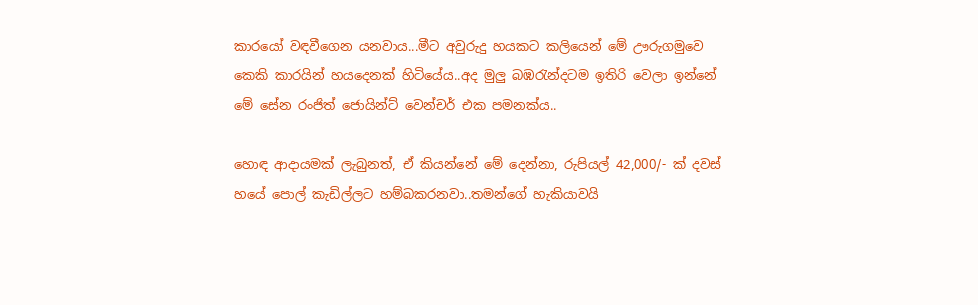කාරයෝ වඳවීගෙන යනවාය...මීට අවුරුදු හයකට කලියෙන් මේ ඌරුගමුවෙ කෙකි කාරයින් හයදෙනක් හිටියේය..අද මුලු බඹරැන්දටම ඉතිරි වෙලා ඉන්නේ මේ සේන රංජිත් ජොයින්ට් වෙන්චර් එක පමනක්ය..

හොඳ ආදායමක් ලැබුනත්, ඒ කියන්නේ මේ දෙන්නා, රුපියල් 42,000/- ක් දවස් හයේ පොල් කැඩිල්ලට හම්බකරනවා..තමන්ගේ හැකියාවයි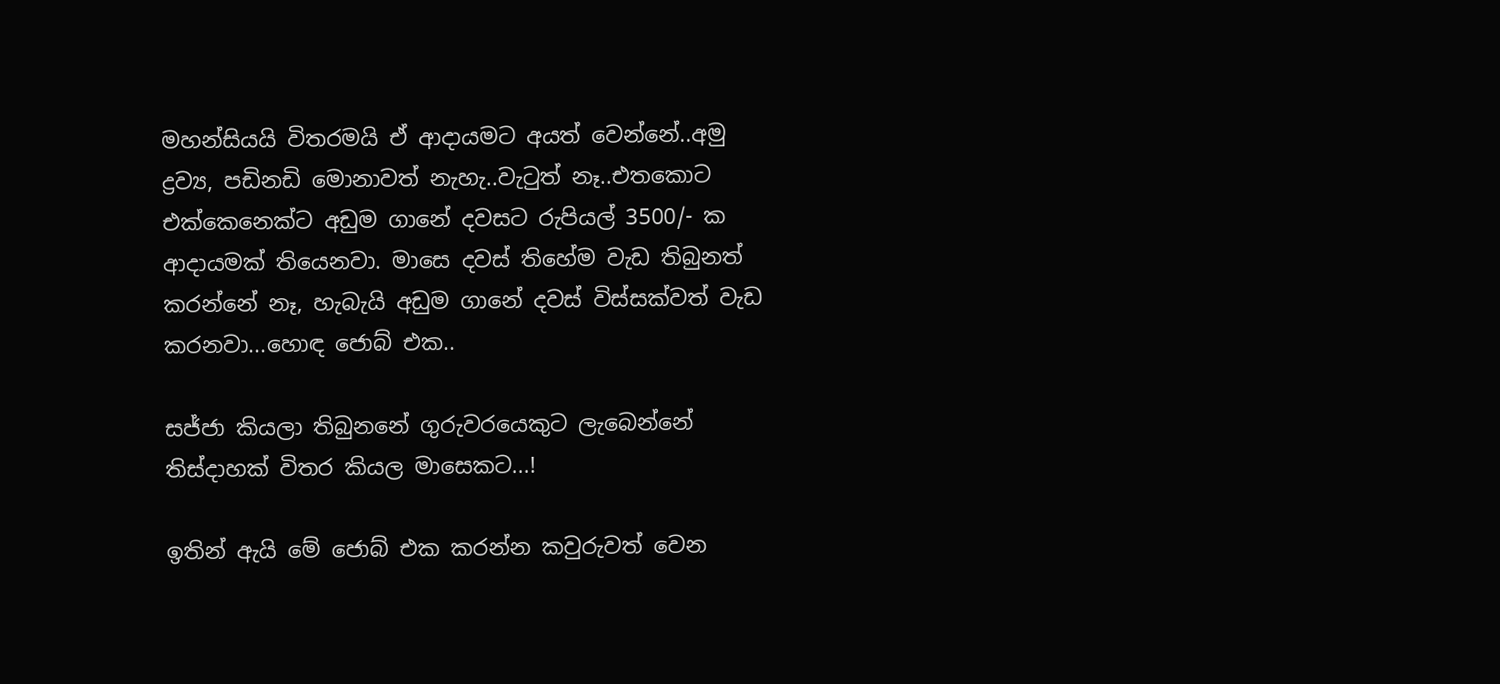මහන්සියයි විතරමයි ඒ ආදායමට අයත් වෙන්නේ..අමු ද්‍රව්‍ය, පඩිනඩි මොනාවත් නැහැ..වැටුත් නෑ..එතකොට එක්කෙනෙක්ට අඩුම ගානේ දවසට රුපියල් 3500/- ක ආදායමක් තියෙනවා. මාසෙ දවස් තිහේම වැඩ තිබුනත් කරන්නේ නෑ, හැබැයි අඩුම ගානේ දවස් විස්සක්වත් වැඩ කරනවා...හොඳ ජොබ් එක..

සජ්ජා කියලා තිබුනනේ ගුරුවරයෙකුට ලැබෙන්නේ තිස්දාහක් විතර කියල මාසෙකට...!

ඉතින් ඇයි මේ ජොබ් එක කරන්න කවුරුවත් වෙන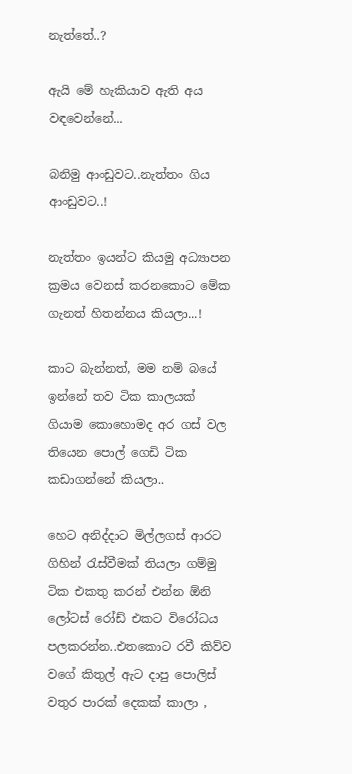නැත්තේ..?

ඇයි මේ හැකියාව ඇති අය වඳවෙන්නේ...

බනිමු ආංඩුවට..නැත්තං ගිය ආංඩුවට..!

නැත්තං ඉයන්ට කියමු අධ්‍යාපන ක්‍රමය වෙනස් කරනකොට මේක ගැනත් හිතන්නය කියලා...!

කාට බැන්නත්, මම නම් බයේ ඉන්නේ තව ටික කාලයක් ගියාම කොහොමද අර ගස් වල තියෙන පොල් ගෙඩි ටික කඩාගන්නේ කියලා..

හෙට අනිද්දාට මිල්ලගස් ආරට ගිහින් රැස්වීමක් තියලා ගම්මු ටික එකතු කරන් එන්න ඕනි ලෝටස් රෝඩ් එකට විරෝධය පලකරන්න..එතකොට රවී කිව්ව වගේ කිතුල් ඇට දාපු පොලිස් වතුර පාරක් දෙකක් කාලා ,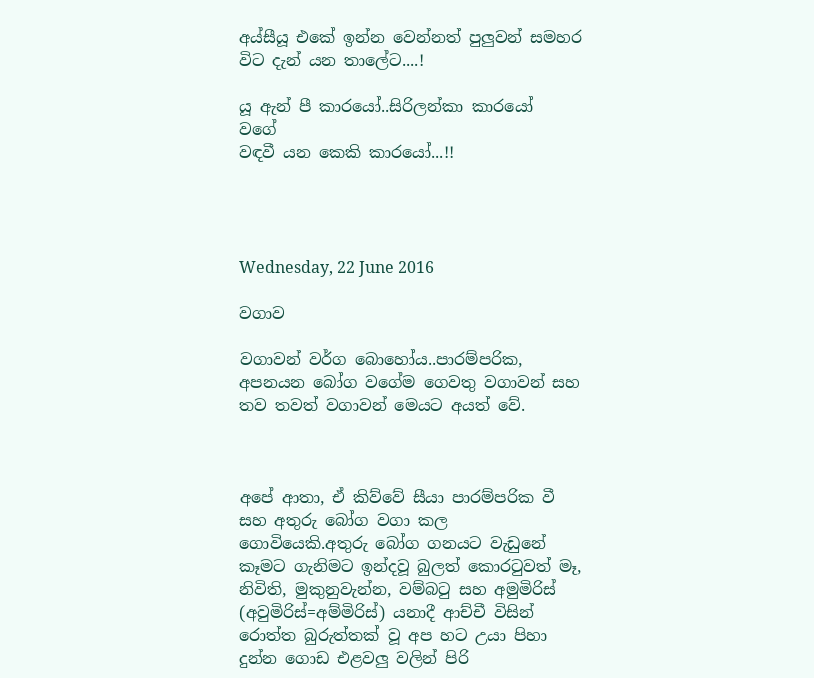අය්සීයූ එකේ ඉන්න වෙන්නත් පුලුවන් සමහර විට දැන් යන තාලේට....!

යූ ඇන් පී කාරයෝ..සිරිලන්කා කාරයෝ
වගේ
වඳවී යන කෙකි කාරයෝ...!!




Wednesday, 22 June 2016

වගාව

වගාවන් වර්ග බොහෝය..පාරම්පරික, අපනයන බෝග වගේම ගෙවතු වගාවන් සහ තව තවත් වගාවන් මෙයට අයත් වේ.



අපේ ආතා, ඒ කිව්වේ සීයා පාරම්පරික වී සහ අතුරු බෝග වගා කල ගොවියෙකි.අතුරු බෝග ගනයට වැඩුනේ කෑමට ගැනිමට ඉන්දවූ බුලත් කොරටුවත් මෑ, නිවිති, මුකුනුවැන්න, වම්බටු සහ අමුමිරිස් (අවුමිරිස්=අම්මිරිස්) යනාදී ආච්චී විසින් රොත්ත බුරුත්තක් වූ අප හට උයා පිහා දුන්න ගොඩ එළවලු වලින් පිරි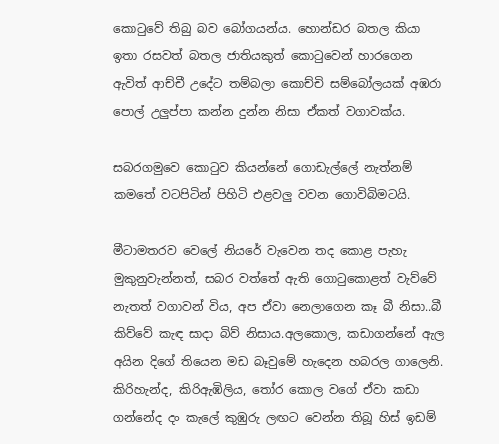කොටුවේ තිබු බව බෝගයන්ය. හොන්ඩර බතල කියා ඉතා රසවත් බතල ජාතියකුත් කොටුවෙන් හාරගෙන ඇවිත් ආච්චී උදේට තම්බලා කොච්චි සම්බෝලයක් අඹරා පොල් උලුප්පා කන්න දුන්න නිසා ඒකත් වගාවක්ය.

සබරගමුවෙ කොටුව කියන්නේ ගොඩැල්ලේ නැත්නම් කමතේ වටපිටින් පිහිටි එළවලු වවන ගොවිබිමටයි.

මීටාමතරව වෙලේ නියරේ වැවෙන තද කොළ පැහැ මුකුනුවැන්නත්, සබර වත්තේ ඇති ගොටුකොළත් වැව්වේ නැතත් වගාවන් විය, අප ඒවා නෙලාගෙන කෑ බී නිසා..බී කිව්වේ කැඳ සාදා බිව් නිසාය.අලකොල, කඩාගන්නේ ඇල අයින දිගේ තියෙන මඩ බෑවුමේ හැදෙන හබරල ගාලෙනි. කිරිහැන්ද, කිරිඇඹිලිය, තෝර කොල වගේ ඒවා කඩා ගන්නේද දං කැලේ කුඹුරු ලඟට වෙන්න තිබූ හිස් ඉඩම්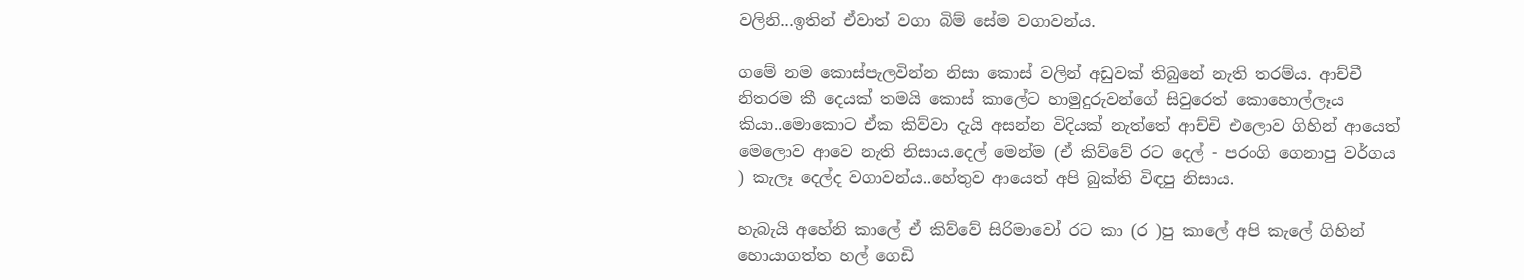වලිනි...ඉතින් ඒවාත් වගා බිම් සේම වගාවන්ය.

ගමේ නම කොස්පැලවින්න නිසා කොස් වලින් අඩුවක් තිබුනේ නැති තරම්ය. ආච්චී නිතරම කී දෙයක් තමයි කොස් කාලේට හාමුදුරුවන්ගේ සිවුරෙත් කොහොල්ලෑය කියා..මොකොට ඒක කිව්වා දැයි අසන්න විදියක් නැත්තේ ආච්චි එලොව ගිහින් ආයෙත් මෙලොව ආවෙ නැති නිසාය.දෙල් මෙන්ම (ඒ කිව්වේ රට දෙල් - පරංගි ගෙනාපු වර්ගය ) කැලෑ දෙල්ද වගාවන්ය..හේතුව ආයෙත් අපි බුක්ති විඳපු නිසාය.

හැබැයි අහේනි කාලේ ඒ කිව්වේ සිරිමාවෝ රට කා (ර )පු කාලේ අපි කැලේ ගිහින් හොයාගත්ත හල් ගෙඩි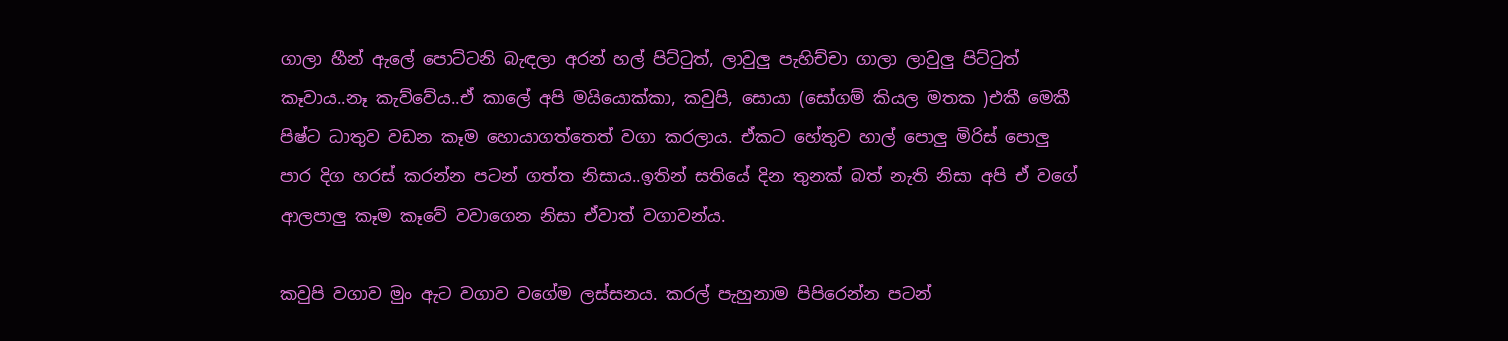ගාලා හීන් ඇලේ පොට්ටනි බැඳලා අරන් හල් පිට්ටුත්, ලාවුලු පැහිච්චා ගාලා ලාවුලු පිට්ටුත් කෑවාය..නෑ කැව්වේය..ඒ කාලේ අපි මයියොක්කා, කවුපි, සොයා (සෝගම් කියල මතක )එකී මෙකී පිෂ්ට ධාතුව වඩන කෑම හොයාගත්තෙත් වගා කරලාය. ඒකට හේතුව හාල් පොලු මිරිස් පොලු පාර දිග හරස් කරන්න පටන් ගත්ත නිසාය..ඉතින් සතියේ දින තුනක් බත් නැති නිසා අපි ඒ වගේ ආලපාලු කෑම කෑවේ වවාගෙන නිසා ඒවාත් වගාවන්ය.

කවුපි වගාව මුං ඇට වගාව වගේම ලස්සනය. කරල් පැහුනාම පිපිරෙන්න පටන්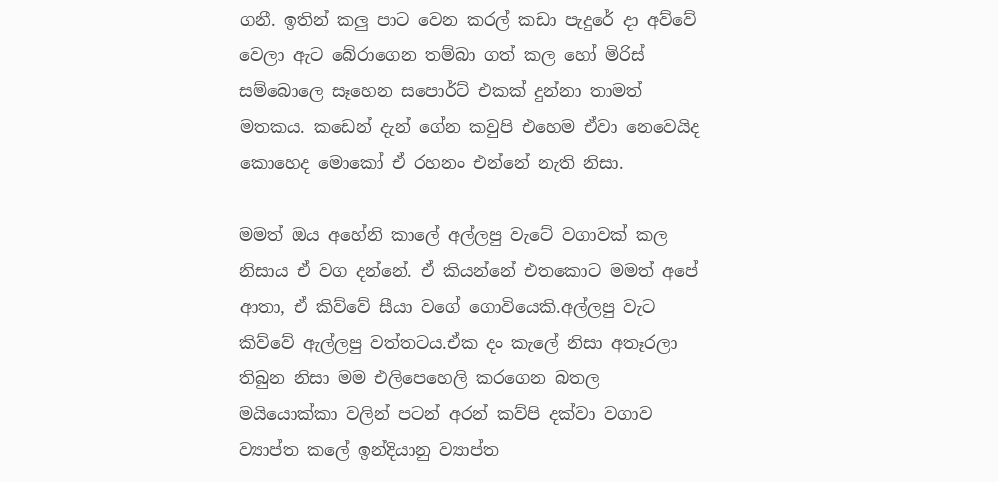ගනී. ඉතින් කලු පාට වෙන කරල් කඩා පැදුරේ දා අව්වේ වෙලා ඇට බේරාගෙන තම්බා ගත් කල හෝ මිරිස් සම්බොලෙ සෑහෙන සපොර්ට් එකක් දුන්නා තාමත් මතකය. කඩෙන් දැන් ගේන කවුපි එහෙම ඒවා නෙවෙයිද කොහෙද මොකෝ ඒ රහනං එන්නේ නැති නිසා.

මමත් ඔය අහේනි කාලේ අල්ලපු වැටේ වගාවක් කල නිසාය ඒ වග දන්නේ. ඒ කියන්නේ එතකොට මමත් අපේ ආතා, ඒ කිව්වේ සීයා වගේ ගොවියෙකි.අල්ලපු වැට කිව්වේ ඇල්ලපු වත්තටය.ඒක දං කැලේ නිසා අතෑරලා තිබුන නිසා මම එලිපෙහෙලි කරගෙන බතල මයියොක්කා වලින් පටන් අරන් කව්පි දක්වා වගාව ව්‍යාප්ත කලේ ඉන්දියානු ව්‍යාප්ත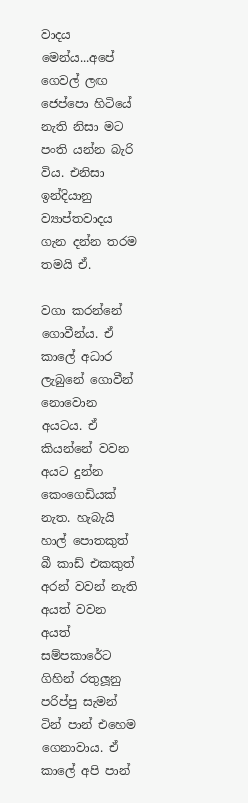වාදය මෙන්ය...අපේ ගෙවල් ලඟ ජෙප්පො හිටියේ නැති නිසා මට පංති යන්න බැරි විය. එනිසා ඉන්දියානු ව්‍යාප්තවාදය ගැන දන්න තරම තමයි ඒ.

වගා කරන්නේ ගොවීන්ය. ඒ කාලේ අධාර ලැබුනේ ගොවීන් නොවොන අයටය. ඒ කියන්නේ වවන අයට දුන්න කෙංගෙඩියක් නැත. හැබැයි හාල් පොතකුත් බී කාඩ් එකකුත් අරන් වවන් නැති අයත් වවන අයත් සම්පකාරේට ගිහින් රතුලූනු පරිප්පු සැමන් ටින් පාන් එහෙම ගෙනාවාය. ඒ කාලේ අපි පාන්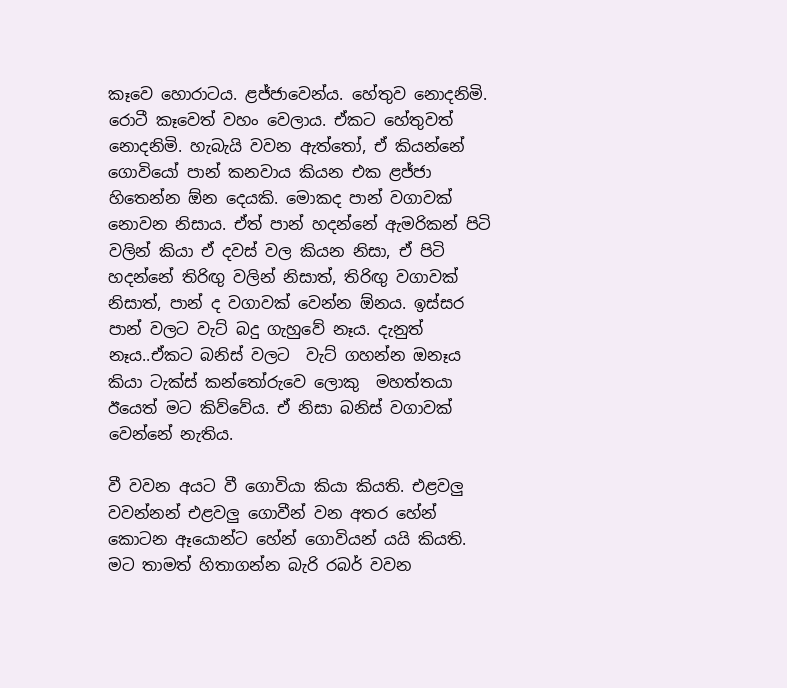කෑවෙ හොරාටය. ළජ්ජාවෙන්ය. හේතුව නොදනිමි. රොටී කෑවෙත් වහං වෙලාය. ඒකට හේතුවත් නොදනිමි. හැබැයි වවන ඇත්තෝ, ඒ කියන්නේ ගොවියෝ පාන් කනවාය කියන එක ළජ්ජා හිතෙන්න ඕන දෙයකි. මොකද පාන් වගාවක් නොවන නිසාය. ඒත් පාන් හදන්නේ ඇමරිකන් පිටි වලින් කියා ඒ දවස් වල කියන නිසා, ඒ පිටි හදන්නේ තිරිඟු වලින් නිසාත්, තිරිඟු වගාවක් නිසාත්, පාන් ද වගාවක් වෙන්න ඕනය. ඉස්සර පාන් වලට වැට් බදු ගැහුවේ නෑය. දැනුත් නෑය..ඒකට බනිස් වලට  වැට් ගහන්න ඔනෑය කියා ටැක්ස් කන්තෝරුවෙ ලොකු  මහත්තයා ඊයෙත් මට කිව්වේය. ඒ නිසා බනිස් වගාවක් වෙන්නේ නැතිය.

වී වවන අයට වී ගොවියා කියා කියති. එළවලු වවන්නන් එළවලු ගොවීන් වන අතර හේන් කොටන ඈයොන්ට හේන් ගොවියන් යයි කියති. මට තාමත් හිතාගන්න බැරි රබර් වවන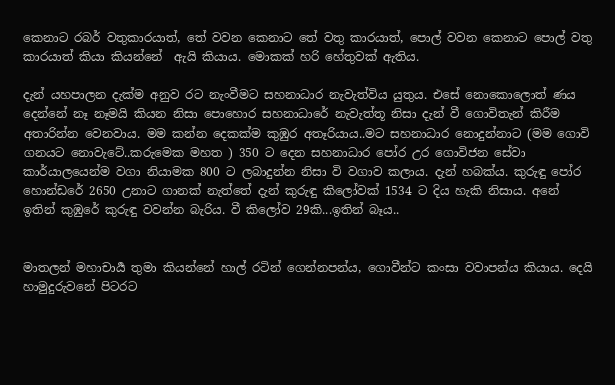කෙනාට රබර් වතුකාරයාත්, තේ වවන කෙනාට තේ වතු කාරයාත්, පොල් වවන කෙනාට පොල් වතු කාරයාත් කියා කියන්නේ  ඇයි කියාය. මොකක් හරි හේතුවක් ඇතිය.

දැන් යහපාලන දැක්ම අනුව රට නැංවීමට සහනාධාර නැවැත්විය යුතුය. එසේ නොකොලොත් ණය දෙන්නේ නෑ නෑමයි කියන නිසා පොහොර සහනාධාරේ නැවැත්තූ නිසා දැන් වී ගොවිතැන් කිරීම අතාරින්න වෙනවාය. මම කන්න දෙකක්ම කුඹුර අතෑරියාය..මට සහනාධාර නොදුන්නාට (මම ගොවි ගනයට නොවැටේ..කරුමෙක මහත ) 350 ට දෙන සහනාධාර පෝර උර ගොවිජන සේවා කාර්යාලයෙන්ම වගා නියාමක 800 ට ලබාදුන්න නිසා වි වගාව කලාය. දැන් හබක්ය. කුරුඳු පෝර හොන්ඩරේ 2650 උනාට ගානක් නැත්තේ දැන් කුරුඳු කිලෝවක් 1534 ට දිය හැකි නිසාය. අනේ ඉතින් කුඹුරේ කුරුඳු වවන්න බැරිය. වී කිලෝව 29කි...ඉතින් බෑය..


මාතලන් මහාචාර්‍ය තුමා කියන්නේ හාල් රටින් ගෙන්නපන්ය, ගොවීන්ට කංසා වවාපන්ය කියාය. දෙයි හාමුදුරුවනේ පිටරට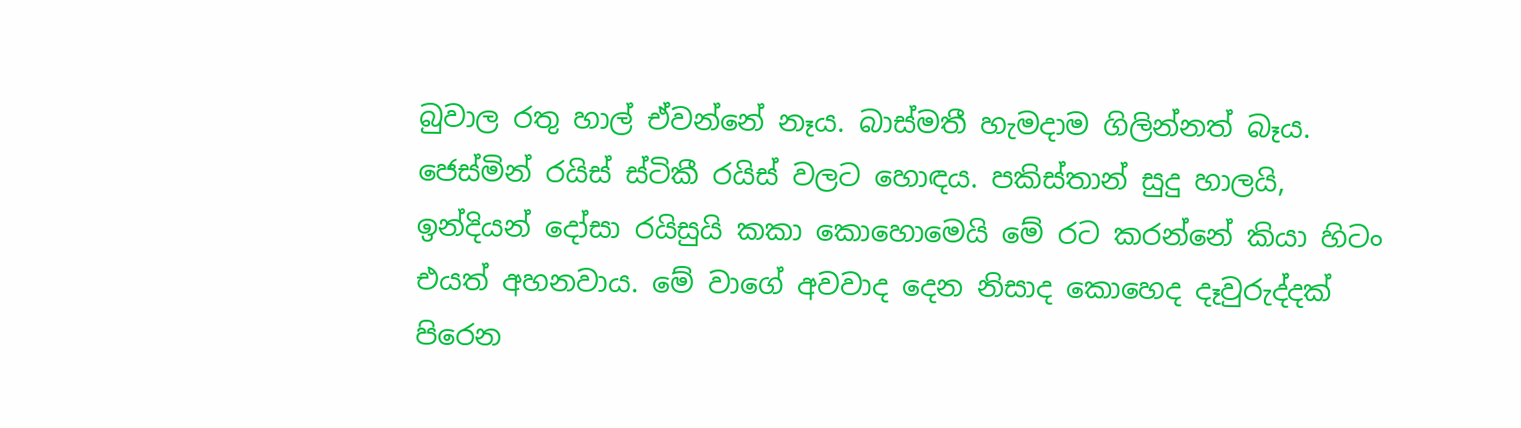බුවාල රතු හාල් ඒවන්නේ නෑය. බාස්මතී හැමදාම ගිලින්නත් බෑය. ජෙස්මින් රයිස් ස්ටිකී රයිස් වලට හොඳය. පකිස්තාන් සුදු හාලයි, ඉන්දියන් දෝසා රයිසුයි කකා කොහොමෙයි මේ රට කරන්නේ කියා හිටං එයත් අහනවාය. මේ වාගේ අවවාද දෙන නිසාද කොහෙද දෑවුරුද්දක් පිරෙන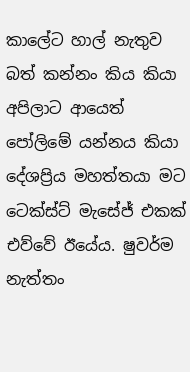කාලේට හාල් නැතුව බත් කන්නං කිය කියා අපිලාට ආයෙත් පෝලිමේ යන්නය කියා දේශප්‍රිය මහත්තයා මට ටෙක්ස්ට් මැසේජ් එකක් එව්වේ ඊයේය. ෂුවර්ම නැත්තං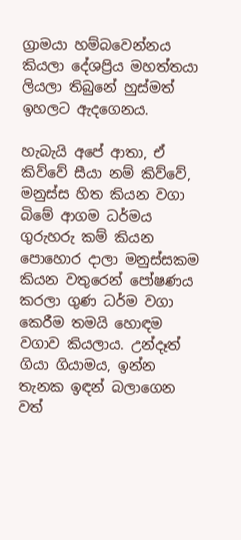ග්‍රාමයා හම්බවෙන්නය කියලා දේශප්‍රිය මහත්තයා ලියලා තිබුනේ හුස්මත් ඉහලට ඇදගෙනය.

හැබැයි අපේ ආතා, ඒ කිව්වේ සීයා නම් කිව්වේ, මනුස්ස හිත කියන වගා බිමේ ආගම ධර්මය ගුරුහරු කම් කියන පොහොර දාලා මනුස්සකම කියන වතුරෙන් පෝෂණය කරලා ගුණ ධර්ම වගා කෙරීම තමයි හොඳම වගාව කියලාය. උන්දෑත් ගියා ගියාමය, ඉන්න තැනක ඉඳන් බලාගෙන වත්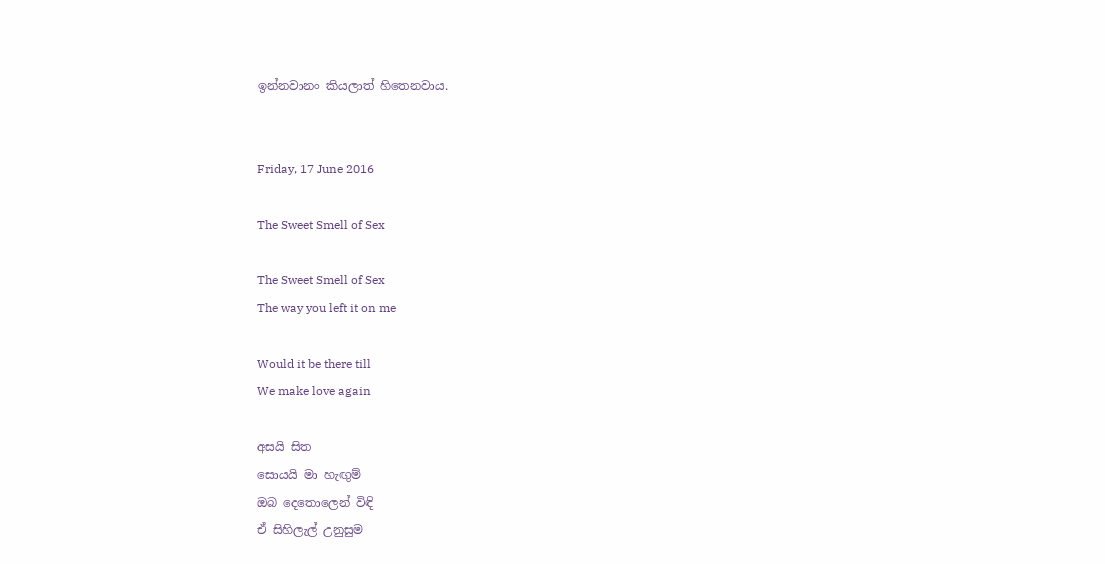ඉන්නවානං කියලාත් හිතෙනවාය.


Friday, 17 June 2016

The Sweet Smell of Sex

The Sweet Smell of Sex
The way you left it on me

Would it be there till
We make love again

අසයි සිත
සොයයි මා හැඟුම්
ඔබ දෙතොලෙන් විඳි
ඒ සිහිලැල් උනුසුම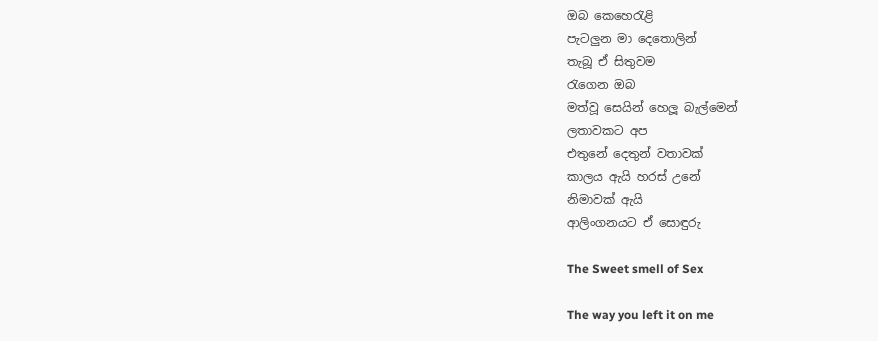ඔබ කෙහෙරැළි
පැටලුන මා දෙතොලින්
තැබූ ඒ සිතුවම
රැගෙන ඔබ
මත්වූ සෙයින් හෙලූ බැල්මෙන්
ලතාවකට අප
එතුනේ දෙතුන් වතාවක්
කාලය ඇයි හරස් උනේ
නිමාවක් ඇයි
ආලිංගනයට ඒ සොඳුරු

The Sweet smell of Sex

The way you left it on me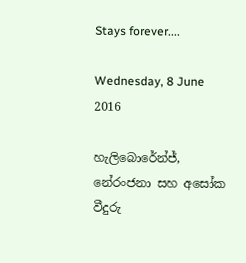Stays forever....

Wednesday, 8 June 2016

හැලිබොරේන්ජ්, නේරංජනා සහ අසෝක වීදුරු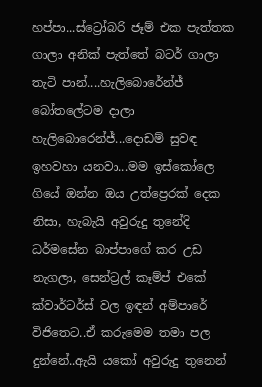හප්පා...ස්ට්‍රෝබරි ජෑම් එක පැත්තක ගාලා අනික් පැත්තේ බටර් ගාලා තැටි පාන්....හැලිබොරේන්ජ් බෝතලේටම දාලා හැලිබොරෙන්ජ්...දොඩම් සුවඳ ඉහවහා යනවා...මම ඉස්කෝලෙ ගියේ ඔන්න ඔය උත්ප්‍රෙරක් දෙක නිසා, හැබැයි අවුරුදු තුනේදි ධර්මසේන බාප්පාගේ කර උඩ නැගලා, සෙන්ට්‍රල් කෑම්ප් එකේ ක්වාර්ටර්ස් වල ඉඳන් අම්පාරේ විජිතෙට..ඒ කරුමෙම තමා පල දුන්නේ..ඇයි යකෝ අවුරුදු තුනෙන්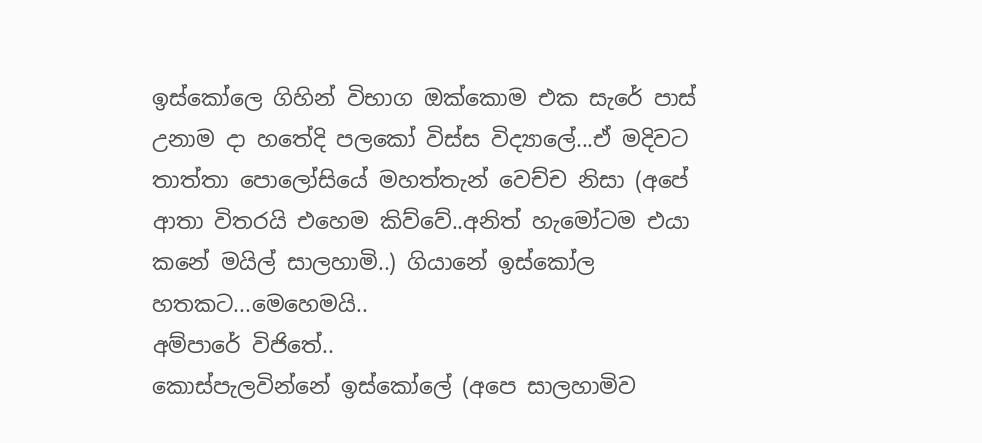ඉස්කෝලෙ ගිහින් විභාග ඔක්කොම එක සැරේ පාස් උනාම දා හතේදි පලකෝ විස්ස විද්‍යාලේ...ඒ මදිවට තාත්තා පොලෝසියේ මහත්තැන් වෙච්ච නිසා (අපේ ආතා විතරයි එහෙම කිව්වේ..අනිත් හැමෝටම එයා කනේ මයිල් සාලහාමි..) ගියානේ ඉස්කෝල හතකට...මෙහෙමයි..
අම්පාරේ විජිතේ..
කොස්පැලවින්නේ ඉස්කෝලේ (අපෙ සාලහාමිව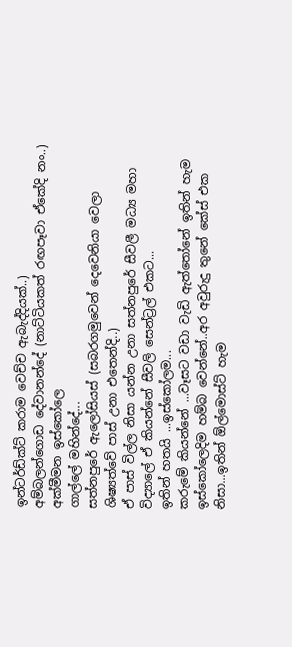ඉන්ටර්ඩ්ක්ට් කරාම වෙච්ච ඇබැද්දියක්..)
අම්බලන්ගොඩ දේවානන්දේ (නාට්ටියකත් රඟපෑවා ඒකේදි නං..)
අක්මීමන ඉස්කෝලෙ
ගාල්ලේ මහින්දේ...
සත්නපුරේ ඇලෝසියස් (සබරගමුවෙන් දෙවෙනියා වෙලා ශිෂ්‍යත්වේ පාස් උනා එතෙන්දි..)
ඒ පාස් විල්ල නිසා යන්න උනා සත්නපුරේ සීවලී මධ්‍ය මහා විද්‍යාලේ ඒ කියන්නේ සීවලි සෙන්ට්‍රල් එකට...
ඉතින් හතයි ...ඉස්කෝලම...
කරුමේ කියන්නේ ...වෑසට වඩා වැඩි ඇත්තෝනේ ඉතින් හැම ඉස්කෝලෙදිම හම්බ වෙන්නේ..අර අවුරුදු තුනේ කේස් එක නිසා...ඉතින් ඕල්මොස්ට් හැම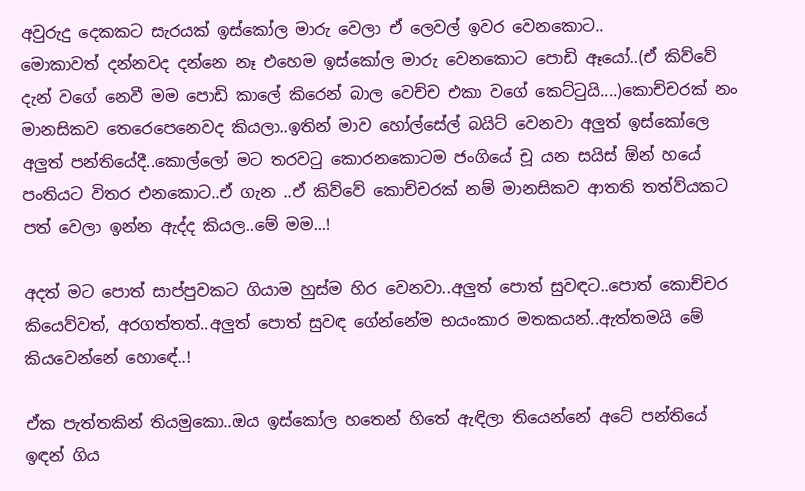අවුරුදු දෙකකට සැරයක් ඉස්කෝල මාරු වෙලා ඒ ලෙවල් ඉවර වෙනකොට..
මොකාවත් දන්නවද දන්නෙ නෑ එහෙම ඉස්කෝල මාරු වෙනකොට පොඩි ඈයෝ..(ඒ කිව්වේ දැන් වගේ නෙවී මම පොඩි කාලේ කිරෙන් බාල වෙච්ච එකා වගේ කෙට්ටුයි....)කොච්චරක් නං මානසිකව තෙරෙපෙනෙවද කියලා..ඉතින් මාව හෝල්සේල් බයිට් වෙනවා අලුත් ඉස්කෝලෙ අලුත් පන්තියේදී..කොල්ලෝ මට තරවටු කොරනකොටම ජංගියේ චූ යන සයිස් ඕන් හයේ පංතියට විතර එනකොට..ඒ ගැන ..ඒ කිව්වේ කොච්චරක් නම් මානසිකව ආතති තත්ව්යකට පත් වෙලා ඉන්න ඇද්ද කියල..මේ මම...!

අදත් මට පොත් සාප්පුවකට ගියාම හුස්ම හිර වෙනවා..අලුත් පොත් සුවඳට..පොත් කොච්චර කියෙව්වත්, අරගත්තත්..අලුත් පොත් සුවඳ ගේන්නේම භයංකාර මතකයන්..ඇත්තමයි මේ කියවෙන්නේ හොඳේ..!

ඒක පැත්තකින් තියමුකො..ඔය ඉස්කෝල හතෙන් හිතේ ඇඳිලා තියෙන්නේ අටේ පන්තියේ ඉඳන් ගිය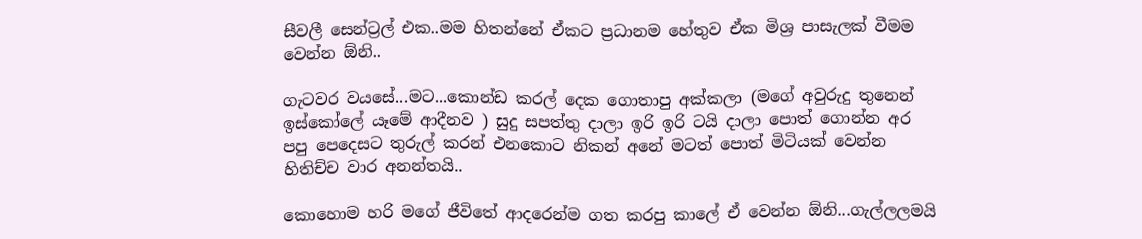සීවලී සෙන්ට්‍රල් එක..මම හිතන්නේ ඒකට ප්‍රධානම හේතුව ඒක මිශ්‍ර පාසැලක් වීමම වෙන්න ඕනි..

ගැටවර වයසේ...මට...කොන්ඩ කරල් දෙක ගොතාපු අක්කලා (මගේ අවුරුදු තුනෙන් ඉස්කෝලේ යෑමේ ආදීනව ) සුදු සපත්තු දාලා ඉරි ඉරි ටයි දාලා පොත් ගොන්න අර පපු පෙදෙසට තුරුල් කරන් එනකොට නිකන් අනේ මටත් පොත් මිටියක් වෙන්න හිතිච්ච වාර අනන්තයි..

කොහොම හරි මගේ ජීවිතේ ආදරෙන්ම ගත කරපු කාලේ ඒ වෙන්න ඕනි...ගැල්ලලමයි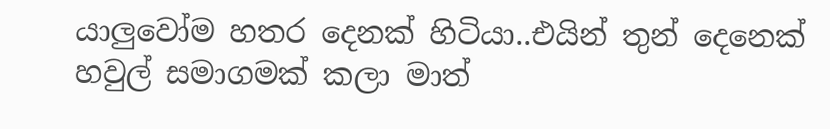යාලුවෝම හතර දෙනක් හිටියා..එයින් තුන් දෙනෙක් හවුල් සමාගමක් කලා මාත්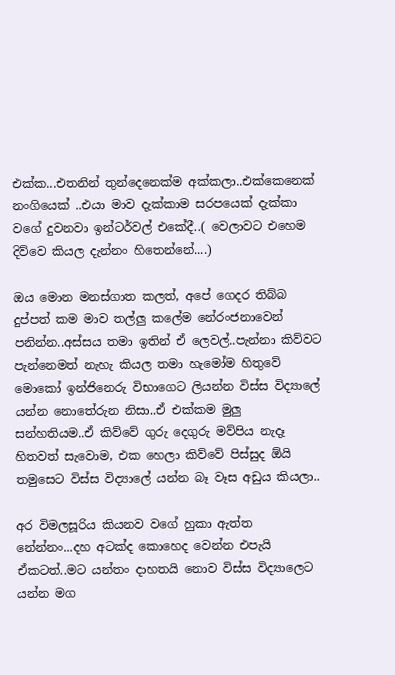එක්ක...එතනින් තුන්දෙනෙක්ම අක්කලා..එක්කෙනෙක් නංගියෙක් ..එයා මාව දැක්කාම සරපයෙක් දැක්කා වගේ දුවනවා ඉන්ටර්වල් එකේදී..( වෙලාවට එහෙම දිව්වෙ කියල දැන්නං හිතෙන්නේ....)

ඔය මොන මනස්ගාත කලත්, අපේ ගෙදර තිබ්බ දුප්පත් කම මාව තල්ලු කලේම නේරංජනාවෙන් පනින්න..අස්සය තමා ඉතින් ඒ ලෙවල්..පැන්නා කිව්වට පැන්නෙමත් නැහැ කියල තමා හැමෝම හිතුවේ මොකෝ ඉන්ජිනෙරු විභාගෙට ලියන්න විස්ස විද්‍යාලේ යන්න නොතේරුන නිසා..ඒ එක්කම මුලු සන්හතියම..ඒ කිව්වේ ගුරු දෙගුරු මව්පිය නැදෑ හිතවත් සැවොම, එක හෙලා කිව්වේ පිස්සුද ඕයි තමුසෙට විස්ස විද්‍යාලේ යන්න බෑ වෑස අඩුය කියලා..

අර විමලසූරිය කියනව වගේ හුකා ඇත්ත නේන්නං...දහ අටක්ද කොහෙද වෙන්න එපැයි ඒකටත්..මට යන්තං දාහතයි නොව විස්ස විද්‍යාලෙට යන්න මග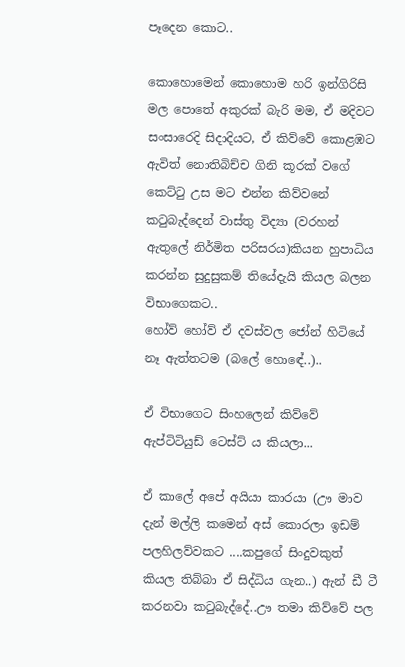පෑදෙන කොට..

කොහොමෙන් කොහොම හරි ඉන්ගිරිසි මල පොතේ අකුරක් බැරි මම, ඒ මදිවට සංසාරෙදි සිදාදියට, ඒ කිව්වේ කොළඹට ඇවිත් නොතිබිච්ච ගිනි කූරක් වගේ කෙට්ටු උස මට එන්න කිව්වනේ කටුබැද්දෙන් වාස්තු විද්‍යා (වරහන් ඇතුලේ නිර්මිත පරිසරය)කියන හුපාධිය කරන්න සුදුසුකම් තියේදැයි කියල බලන විභාගෙකට..
හෝව් හෝව් ඒ දවස්වල ජෝන් හිටියේ නෑ ඇත්තටම (බලේ හොඳේ..)..

ඒ විභාගෙට සිංහලෙන් කිව්වේ ඇප්ටිටියුඩ් ටෙස්ට් ය කියලා...

ඒ කාලේ අපේ අයියා කාරයා (ඌ මාව දැන් මල්ලි කමෙන් අස් කොරලා ඉඩම් පලහිලව්වකට ....කපුගේ සිංදුවකුත් කියල තිබ්බා ඒ සිද්ධිය ගැන..) ඇන් ඩී ටී කරනවා කටුබැද්දේ..ඌ තමා කිව්වේ පල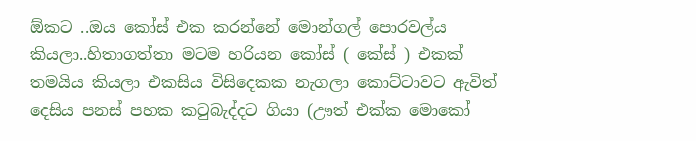ඕකට ..ඔය කෝස් එක කරන්නේ මොන්ගල් පොරවල්ය කියලා..හිතාගත්තා මටම හරියන කෝස් ( කේස් ) එකක් තමයිය කියලා එකසිය විසිදෙකක නැගලා කොට්ටාවට ඇවිත් දෙසිය පනස් පහක කටුබැද්දට ගියා (ඌත් එක්ක මොකෝ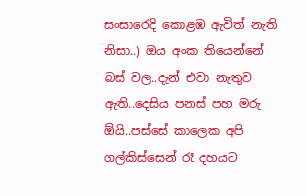සංසාරෙදි කොළඹ ඇවිත් නැති නිසා..) ඔය අංක තියෙන්නේ බස් වල..දැන් එවා නැතුව ඇති..දෙසිය පනස් පහ මරු ඕයි..පස්සේ කාලෙක අපි ගල්කිස්සෙන් රෑ දහයට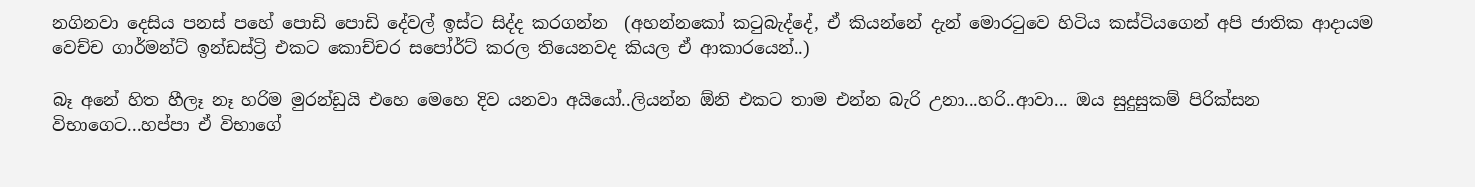නගිනවා දෙසිය පනස් පහේ පොඩි පොඩි දේවල් ඉස්ට සිද්ද කරගන්න  (අහන්නකෝ කටුබැද්දේ, ඒ කියන්නේ දැන් මොරටුවෙ හිටිය කස්ටියගෙන් අපි ජාතික ආදායම වෙච්ච ගාර්මන්ට් ඉන්ඩස්ට්‍රි එකට කොච්චර සපෝර්ට් කරල තියෙනවද කියල ඒ ආකාරයෙන්..)

බෑ අනේ හිත හීලෑ නෑ හරිම මුරන්ඩුයි එහෙ මෙහෙ දිව යනවා අයියෝ..ලියන්න ඕනි එකට තාම එන්න බැරි උනා...හරි..ආවා... ඔය සුදුසුකම් පිරික්සන විභාගෙට...හප්පා ඒ විභාගේ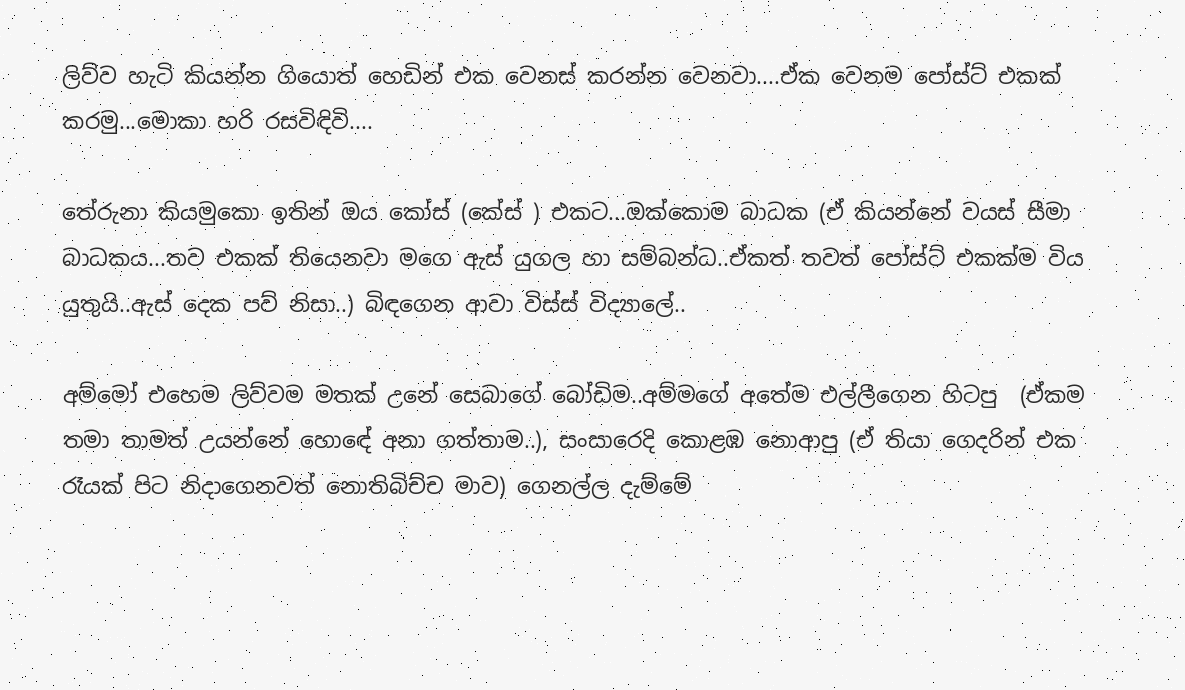ලිව්ව හැටි කියන්න ගියොත් හෙඩින් එක වෙනස් කරන්න වෙනවා....ඒක වෙනම පෝස්ට් එකක් කරමු...මොකා හරි රසවිඳිවි....

තේරුනා කියමුකො ඉතින් ඔය කෝස් (කේස් ) එකට...ඔක්කොම බාධක (ඒ කියන්නේ වයස් සීමා බාධකය...තව එකක් තියෙනවා මගෙ ඇස් යුගල හා සම්බන්ධ..ඒකත් තවත් පෝස්ට් එකක්ම විය යුතුයි..ඇස් දෙක පව් නිසා..) බිඳගෙන ආවා විස්ස් විද්‍යාලේ..

අම්මෝ එහෙම ලිව්වම මතක් උනේ සෙබාගේ බෝඩිම..අම්මගේ අතේම එල්ලීගෙන හිටපු  (ඒකම තමා තාමත් උයන්නේ හොඳේ අනා ගත්තාම..), සංසාරෙදි කොළඹ නොආපු (ඒ තියා ගෙදරින් එක රෑයක් පිට නිදාගෙනවත් නොතිබිච්ච මාව) ගෙනල්ල දැම්මේ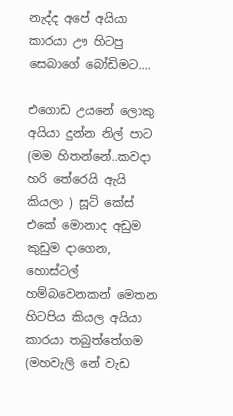නැද්ද අපේ අයියා කාරයා ඌ හිටපු සෙබාගේ බෝඩිමට....

එගොඩ උයනේ ලොකු අයියා දුන්න නිල් පාට (මම හිතන්නේ..කවදා හරි තේරෙයි ඇයි කියලා ) සූට් කේස් එකේ මොනාද අඩුම කුඩුම දාගෙන, හොස්ටල් හම්බවෙනකන් මෙතන හිටපිය කියල අයියා කාරයා තබුත්තේගම (මහවැලි නේ වැඩ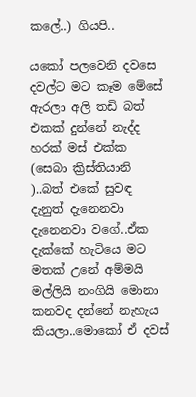කලේ..) ගියපි..

යකෝ පලවෙනි දවසෙ දවල්ට මට කෑම මේසේ ඇරලා අලි තඩි බත් එකක් දුන්නේ නැද්ද හරක් මස් එක්ක (සෙබා ක්‍රිස්තියානි )..බත් එකේ සුවඳ දැනුත් දැනෙනවා දැනෙනවා වගේ..ඒක දැක්කේ හැටියෙ මට මතක් උනේ අම්මයි මල්ලියි නංගියි මොනා කනවද දන්නේ නැහැය කියලා..මොකෝ ඒ දවස්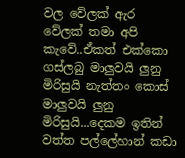වල වේලක් ඇර වේලක් තමා අපි කැවේ..ඒකත් එක්කො ගස්ලබු මාලුවයි ලුනු මිරිසුයි නැත්තං කොස් මාලුවයි ලුනු මිරිසුයි...දෙකම ඉතින් වත්ත පල්ලේහාන් කඩා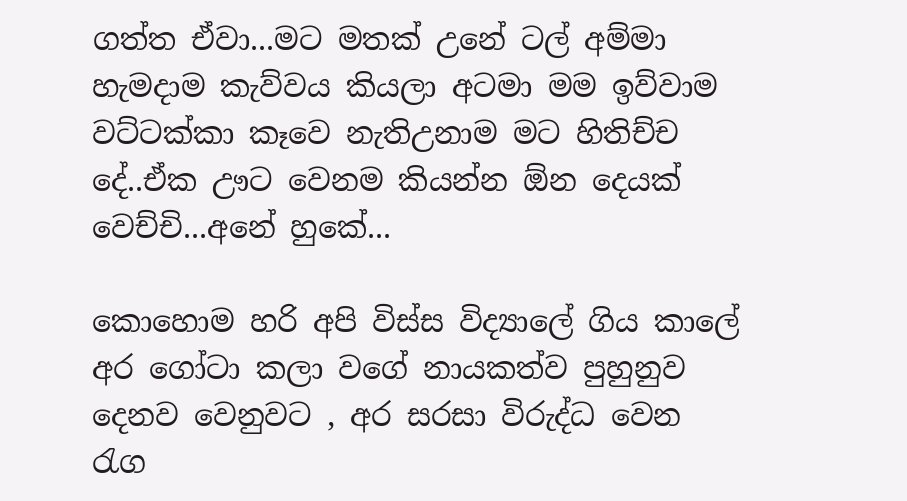ගත්ත ඒවා...මට මතක් උනේ ටල් අම්මා හැමදාම කැව්වය කියලා අටමා මම ඉව්වාම වට්ටක්කා කෑවෙ නැතිඋනාම මට හිතිච්ච දේ..ඒක ඌට වෙනම කියන්න ඕන දෙයක් වෙච්චි...අනේ හුකේ...

කොහොම හරි අපි විස්ස විද්‍යාලේ ගිය කාලේ අර ගෝටා කලා වගේ නායකත්ව පුහුනුව දෙනව වෙනුවට , අර සරසා විරුද්ධ වෙන රැග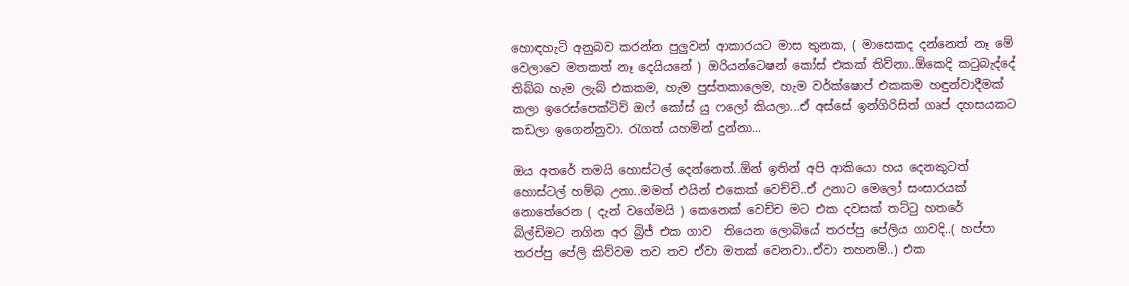හොඳහැටි අනුබව කරන්න පුලුවන් ආකාරයට මාස තුනක, ( මාසෙකද දන්නෙත් නෑ මේ වෙලාවෙ මතකත් නෑ දෙයියනේ ) ඔරියන්ටෙෂන් කෝස් එකක් තිව්නා..ඕකෙදි කටුබැද්දේ තිබ්බ හැම ලැබ් එකකම, හැම පුස්තකාලෙම, හැම වර්ක්ෂොප් එකකම හඳුන්වාදීමක් කලා ඉරෙස්පෙක්ටිව් ඔෆ් කෝස් යු ෆලෝ කියලා...ඒ අස්සේ ඉන්ගිරිසිත් ගෘප් දහසයකට කඩලා ඉගෙන්නුවා. රැගත් යහමින් දුන්නා...

ඔය අතරේ තමයි හොස්ටල් දෙන්නෙත්..ඕන් ඉතින් අපි ආකියො හය දෙනකුටත් හොස්ටල් හම්බ උනා..මමත් එයින් එකෙක් වෙච්චි..ඒ උනාට මෙලෝ සංසාරයක් නොතේරෙන ( දැන් වගේමයි ) කෙනෙක් වෙච්ච මට එක දවසක් තට්ටු හතරේ බිල්ඩිමට නගින අර බ්‍රිජ් එක ගාව  තියෙන ලොබියේ තරප්පු පේලිය ගාවදි..( හප්පා තරප්පු පේලි කිව්වම තව තව ඒවා මතක් වෙනවා..ඒවා තහනම්..) එක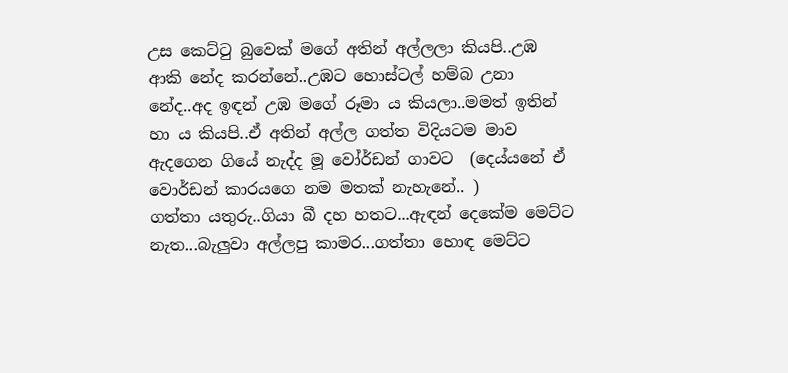උස කෙට්ටු බුවෙක් මගේ අතින් අල්ලලා කියපි..උඹ ආකි නේද කරන්නේ..උඹට හොස්ටල් හම්බ උනා නේද..අද ඉඳන් උඹ මගේ රූමා ය කියලා..මමත් ඉතින් හා ය කියපි..ඒ අතින් අල්ල ගත්ත විදියටම මාව ඇදගෙන ගියේ නැද්ද මූ වෝර්ඩන් ගාවට  (දෙය්යනේ ඒ වොර්ඩන් කාරයගෙ නම මතක් නැහැනේ.. )
ගත්තා යතුරු..ගියා බී දහ හතට...ඇඳන් දෙකේම මෙට්ට නැත...බැලුවා අල්ලපු කාමර...ගත්තා හොඳ මෙට්ට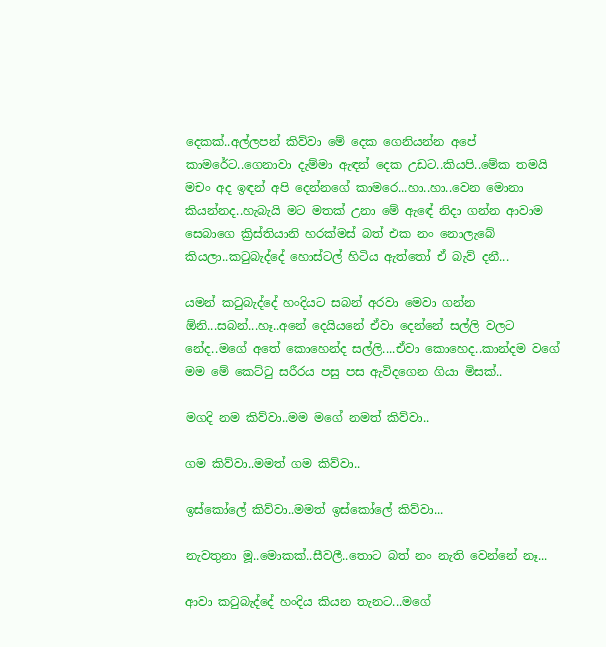දෙකක්..අල්ලපන් කිව්වා මේ දෙක ගෙනියන්න අපේ කාමරේට..ගෙනාවා දැම්මා ඇඳන් දෙක උඩට..කියපි..මේක තමයි මචං අද ඉඳන් අපි දෙන්නගේ කාමරෙ...හා..හා..වෙන මොනා කියන්නද..හැබැයි මට මතක් උනා මේ ඇඳේ නිදා ගන්න ආවාම සෙබාගෙ ක්‍රිස්තියානි හරක්මස් බත් එක නං නොලැබේ කියලා..කටුබැද්දේ හොස්ටල් හිටිය ඇත්තෝ ඒ බැව් දනී...

යමන් කටුබැද්දේ හංදියට සබන් අරවා මෙවා ගන්න ඕනි...සබන්...හෑ..අනේ දෙයියනේ ඒවා දෙන්නේ සල්ලි වලට නේද..මගේ අතේ කොහෙන්ද සල්ලි....ඒවා කොහෙද..කාන්දම වගේ මම මේ කෙට්ටු සරීරය පසු පස ඇවිදගෙන ගියා මිසක්..

මගදි නම කිව්වා..මම මගේ නමත් කිව්වා..

ගම කිව්වා..මමත් ගම කිව්වා..

ඉස්කෝලේ කිව්වා..මමත් ඉස්කෝලේ කිව්වා...

නැවතුනා මූ..මොකක්..සීවලී..තොට බත් නං නැති වෙන්නේ නෑ...

ආවා කටුබැද්දේ හංදිය කියන තැනට...මගේ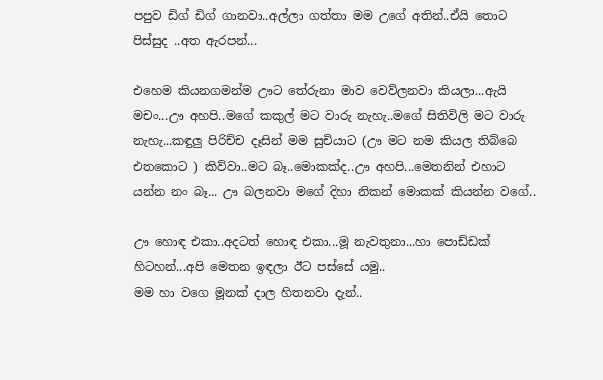පපුව ඩිග් ඩිග් ගානවා..අල්ලා ගත්තා මම උගේ අතින්..ඒයි තොට පිස්සුද ..අත ඇරපන්...

එහෙම කියනගමන්ම ඌට තේරුනා මාව වෙව්ලනවා කියලා...ඇයි මචං...ඌ අහපි..මගේ කකුල් මට වාරු නැහැ..මගේ සිතිවිලි මට වාරු නැහැ...කඳුලු පිරිච්ච දෑසින් මම සුචියාට (ඌ මට නම කියල තිබ්බෙ එතකොට ) කිව්වා..මට බෑ..මොකක්ද..ඌ අහපි...මෙතනින් එහාට යන්න නං බෑ... ඌ බලනවා මගේ දිහා නිකන් මොකක් කියන්න වගේ..

ඌ හොඳ එකා..අදටත් හොඳ එකා...මූ නැවතුනා...හා පොඩ්ඩක් හිටහන්...අපි මෙතන ඉඳලා ඊට පස්සේ යමු..
මම හා වගෙ මූනක් දාල හිතනවා දැන්..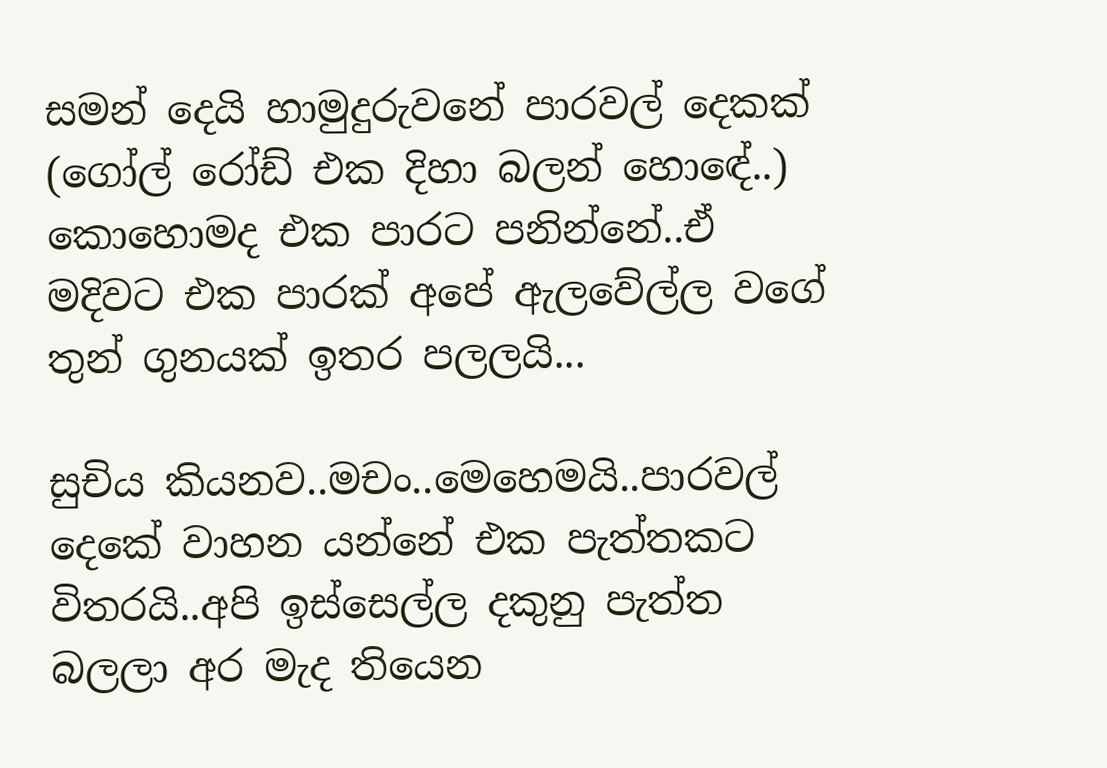සමන් දෙයි හාමුදුරුවනේ පාරවල් දෙකක් (ගෝල් රෝඩ් එක දිහා බලන් හොඳේ..) කොහොමද එක පාරට පනින්නේ..ඒ මදිවට එක පාරක් අපේ ඇලවේල්ල වගේ තුන් ගුනයක් ඉතර පලලයි...

සුචිය කියනව..මචං..මෙහෙමයි..පාරවල් දෙකේ වාහන යන්නේ එක පැත්තකට විතරයි..අපි ඉස්සෙල්ල දකුනු පැත්ත බලලා අර මැද තියෙන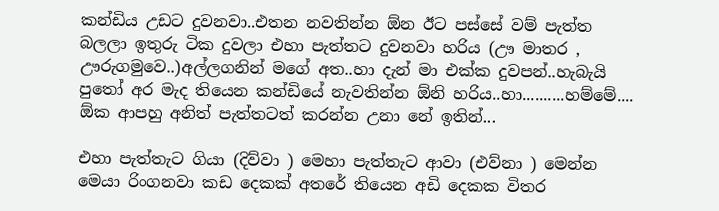කන්ඩිය උඩට දුවනවා..එතන නවතින්න ඕන ඊට පස්සේ වම් පැත්ත බලලා ඉතුරු ටික දුවලා එහා පැත්තට දුවනවා හරිය (ඌ මාතර , ඌරුගමුවෙ..)අල්ලගනින් මගේ අත..හා දැන් මා එක්ක දුවපන්..හැබැයි පුතෝ අර මැද තියෙන කන්ඩියේ නැවතින්න ඕනි හරිය..හා..........හම්මේ....
ඕක ආපහු අනිත් පැත්තටත් කරන්න උනා නේ ඉතින්...

එහා පැත්තැට ගියා (දිව්වා ) මෙහා පැත්තැට ආවා (එව්නා ) මෙන්න මෙයා රිංගනවා කඩ දෙකක් අතරේ තියෙන අඩි දෙකක විතර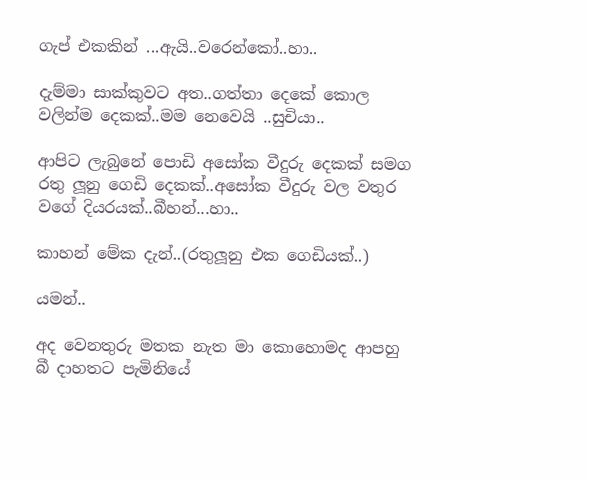ගැප් එකකින් ...ඇයි..වරෙන්කෝ..හා..

දැම්මා සාක්කුවට අත..ගත්තා දෙකේ කොල වලින්ම දෙකක්..මම නෙවෙයි ..සුචියා..

ආපිට ලැබුනේ පොඩි අසෝක වීදුරු දෙකක් සමග රතු ලූනු ගෙඩි දෙකක්..අසෝක වීදුරු වල වතුර වගේ දියරයක්..බීහන්...හා..

කාහන් මේක දැන්..(රතුලූනු එක ගෙඩියක්..)

යමන්..

අද වෙනතුරු මතක නැත මා කොහොමද ආපහු බී දාහතට පැමිනියේ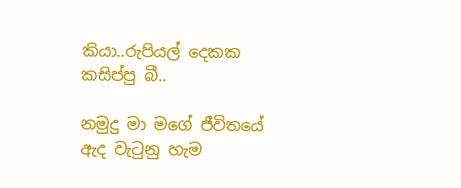කියා..රුපියල් දෙකක කසිප්පු බී..

නමුදු මා මගේ ජීවිතයේ ඇද වැටුනු හැම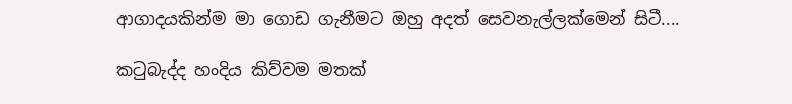ආගාදයකින්ම මා ගොඩ ගැනීමට ඔහු අදත් සෙවනැල්ලක්මෙන් සිටී....

කටුබැද්ද හංදිය කිව්වම මතක්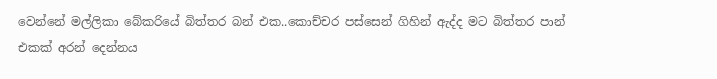වෙන්නේ මල්ලිකා බේකරියේ බිත්තර බන් එක..කොච්චර පස්සෙන් ගිහින් ඇද්ද මට බිත්තර පාන් එකක් අරන් දෙන්නය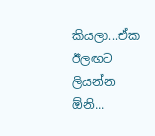කියලා...ඒක ඊලඟට ලියන්න ඕනි...